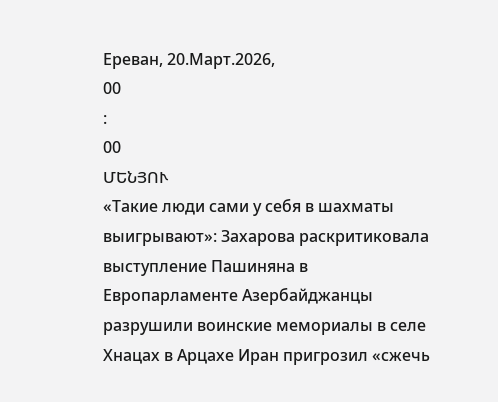Ереван, 20.Март.2026,
00
:
00
ՄԵՆՅՈՒ
«Такие люди сами у себя в шахматы выигрывают»: Захарова раскритиковала выступление Пашиняна в Европарламенте Азербайджанцы разрушили воинские мемориалы в селе Хнацах в Арцахе Иран пригрозил «сжечь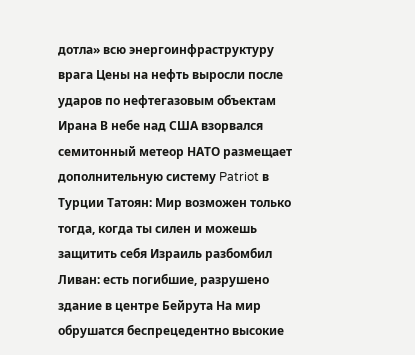дотла» всю энергоинфраструктуру врага Цены на нефть выросли после ударов по нефтегазовым объектам Ирана В небе над США взорвался семитонный метеор НАТО размещает дополнительную систему Patriot в Турции Татоян: Мир возможен только тогда, когда ты силен и можешь защитить себя Израиль разбомбил Ливан: есть погибшие, разрушено здание в центре Бейрута На мир обрушатся беспрецедентно высокие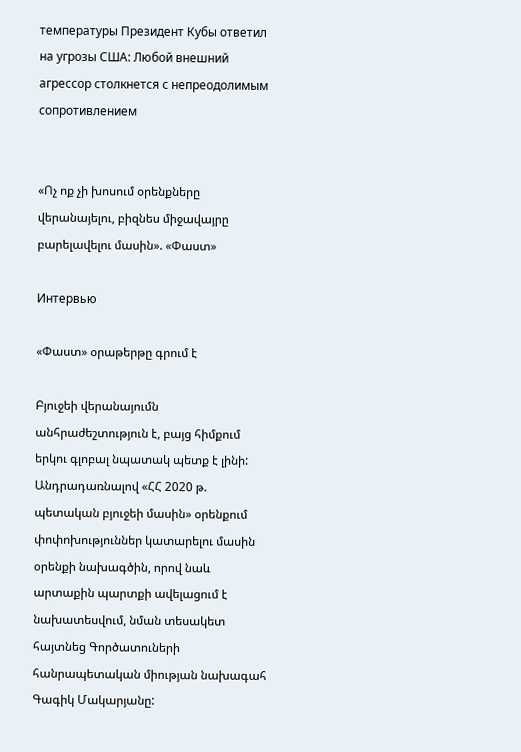температуры Президент Кубы ответил на угрозы США: Любой внешний агрессор столкнется с непреодолимым сопротивлением


«Ոչ ոք չի խոսում օրենքները վերանայելու, բիզնես միջավայրը բարելավելու մասին». «Փաստ»

Интервью

«Փաստ» օրաթերթը գրում է

Բյուջեի վերանայումն անհրաժեշտություն է, բայց հիմքում երկու գլոբալ նպատակ պետք է լինի: Անդրադառնալով «ՀՀ 2020 թ. պետական բյուջեի մասին» օրենքում փոփոխություններ կատարելու մասին օրենքի նախագծին, որով նաև արտաքին պարտքի ավելացում է նախատեսվում, նման տեսակետ հայտնեց Գործատուների հանրապետական միության նախագահ Գագիկ Մակարյանը: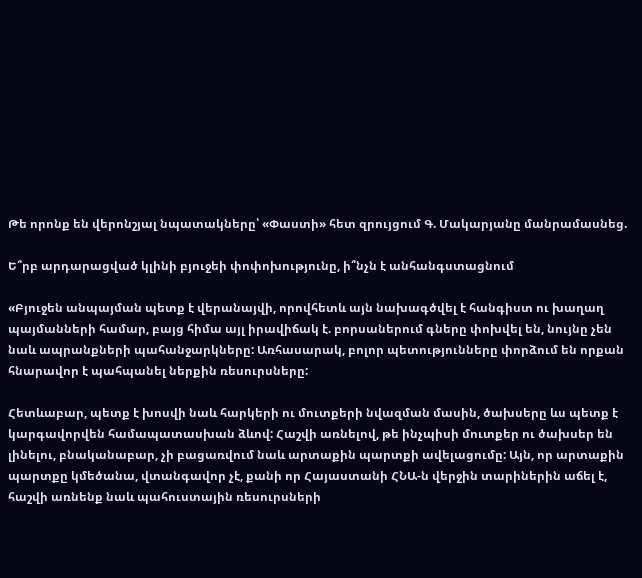Թե որոնք են վերոնշյալ նպատակները՝ «Փաստի» հետ զրույցում Գ. Մակարյանը մանրամասնեց.

Ե՞րբ արդարացված կլինի բյուջեի փոփոխությունը, ի՞նչն է անհանգստացնում

«Բյուջեն անպայման պետք է վերանայվի, որովհետև այն նախագծվել է հանգիստ ու խաղաղ պայմանների համար, բայց հիմա այլ իրավիճակ է. բորսաներում գները փոխվել են, նույնը չեն նաև ապրանքների պահանջարկները: Առհասարակ, բոլոր պետությունները փորձում են որքան հնարավոր է պահպանել ներքին ռեսուրսները:

Հետևաբար, պետք է խոսվի նաև հարկերի ու մուտքերի նվազման մասին, ծախսերը ևս պետք է կարգավորվեն համապատասխան ձևով: Հաշվի առնելով, թե ինչպիսի մուտքեր ու ծախսեր են լինելու, բնականաբար, չի բացառվում նաև արտաքին պարտքի ավելացումը: Այն, որ արտաքին պարտքը կմեծանա, վտանգավոր չէ, քանի որ Հայաստանի ՀՆԱ-ն վերջին տարիներին աճել է, հաշվի առնենք նաև պահուստային ռեսուրսների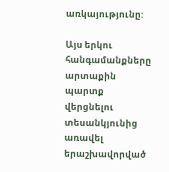առկայությունը:

Այս երկու հանգամանքները արտաքին պարտք վերցնելու տեսանկյունից առավել երաշխավորված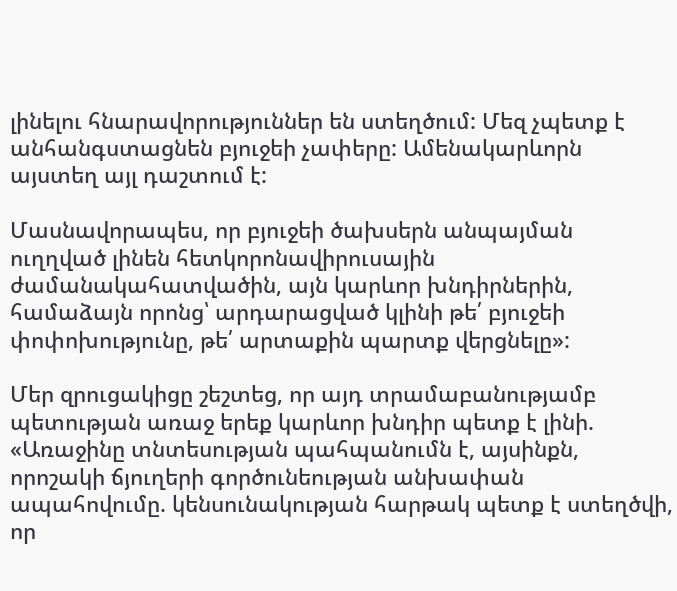լինելու հնարավորություններ են ստեղծում: Մեզ չպետք է անհանգստացնեն բյուջեի չափերը: Ամենակարևորն այստեղ այլ դաշտում է:

Մասնավորապես, որ բյուջեի ծախսերն անպայման ուղղված լինեն հետկորոնավիրուսային ժամանակահատվածին, այն կարևոր խնդիրներին, համաձայն որոնց՝ արդարացված կլինի թե՛ բյուջեի փոփոխությունը, թե՛ արտաքին պարտք վերցնելը»:

Մեր զրուցակիցը շեշտեց, որ այդ տրամաբանությամբ պետության առաջ երեք կարևոր խնդիր պետք է լինի. «Առաջինը տնտեսության պահպանումն է, այսինքն, որոշակի ճյուղերի գործունեության անխափան ապահովումը. կենսունակության հարթակ պետք է ստեղծվի, որ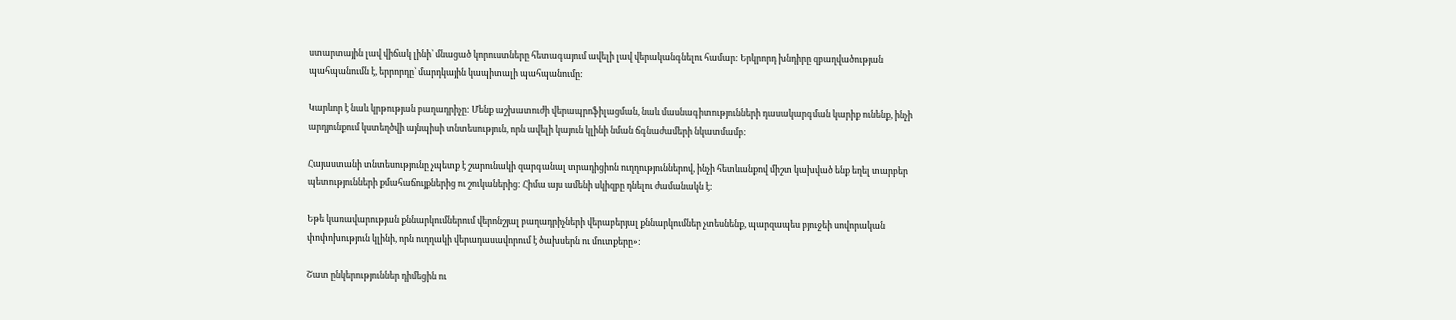ստարտային լավ վիճակ լինի՝ մնացած կորուստները հետագայում ավելի լավ վերականգնելու համար: Երկրորդ խնդիրը զբաղվածության պահպանումն է, երրորդը՝ մարդկային կապիտալի պահպանումը:

Կարևոր է նաև կրթության բաղադրիչը: Մենք աշխատուժի վերապրոֆիլացման, նաև մասնագիտությունների դասակարգման կարիք ունենք, ինչի արդյունքում կստեղծվի այնպիսի տնտեսություն, որն ավելի կայուն կլինի նման ճգնաժամերի նկատմամբ:

Հայաստանի տնտեսությունը չպետք է շարունակի զարգանալ տրադիցիոն ուղղություններով, ինչի հետևանքով միշտ կախված ենք եղել տարբեր պետությունների քմահաճույքներից ու շուկաներից: Հիմա այս ամենի սկիզբը դնելու ժամանակն է:

Եթե կառավարության քննարկումներում վերոնշյալ բաղադրիչների վերաբերյալ քննարկումներ չտեսնենք, պարզապես բյուջեի սովորական փոփոխություն կլինի, որն ուղղակի վերադասավորում է ծախսերն ու մուտքերը»:

Շատ ընկերություններ դիմեցին ու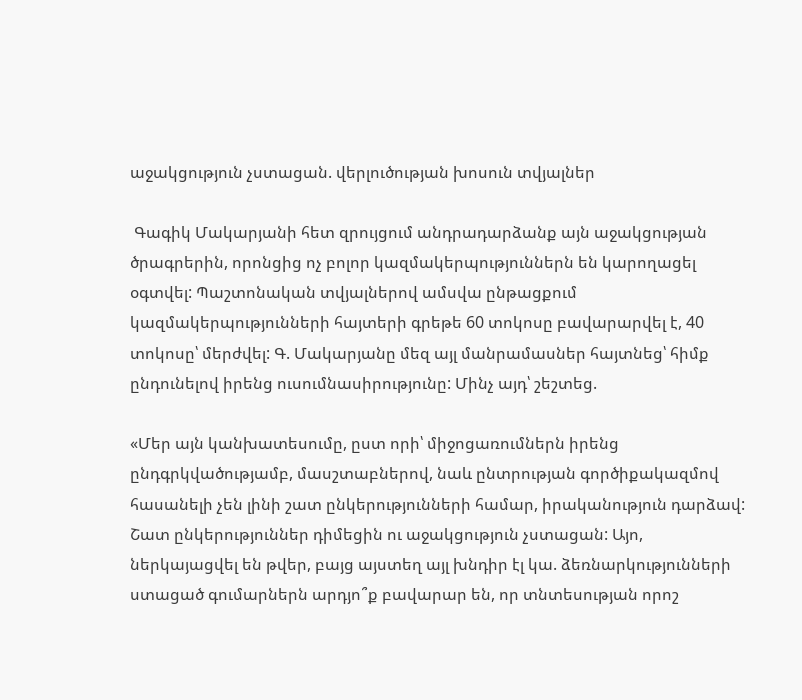աջակցություն չստացան. վերլուծության խոսուն տվյալներ

 Գագիկ Մակարյանի հետ զրույցում անդրադարձանք այն աջակցության ծրագրերին, որոնցից ոչ բոլոր կազմակերպություններն են կարողացել օգտվել: Պաշտոնական տվյալներով ամսվա ընթացքում կազմակերպությունների հայտերի գրեթե 60 տոկոսը բավարարվել է, 40 տոկոսը՝ մերժվել: Գ. Մակարյանը մեզ այլ մանրամասներ հայտնեց՝ հիմք ընդունելով իրենց ուսումնասիրությունը: Մինչ այդ՝ շեշտեց.

«Մեր այն կանխատեսումը, ըստ որի՝ միջոցառումներն իրենց ընդգրկվածությամբ, մասշտաբներով, նաև ընտրության գործիքակազմով հասանելի չեն լինի շատ ընկերությունների համար, իրականություն դարձավ: Շատ ընկերություններ դիմեցին ու աջակցություն չստացան: Այո, ներկայացվել են թվեր, բայց այստեղ այլ խնդիր էլ կա. ձեռնարկությունների ստացած գումարներն արդյո՞ք բավարար են, որ տնտեսության որոշ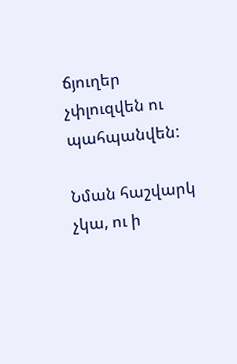ճյուղեր չփլուզվեն ու պահպանվեն:

Նման հաշվարկ չկա, ու ի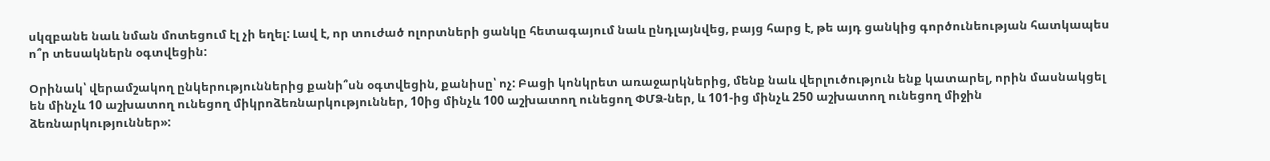սկզբանե նաև նման մոտեցում էլ չի եղել: Լավ է, որ տուժած ոլորտների ցանկը հետագայում նաև ընդլայնվեց, բայց հարց է, թե այդ ցանկից գործունեության հատկապես ո՞ր տեսակներն օգտվեցին:

Օրինակ՝ վերամշակող ընկերություններից քանի՞սն օգտվեցին, քանիսը՝ ոչ: Բացի կոնկրետ առաջարկներից, մենք նաև վերլուծություն ենք կատարել, որին մասնակցել են մինչև 10 աշխատող ունեցող միկրոձեռնարկություններ, 10ից մինչև 100 աշխատող ունեցող ՓՄՁ-ներ, և 101-ից մինչև 250 աշխատող ունեցող միջին ձեռնարկություններ»: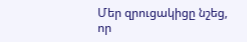Մեր զրուցակիցը նշեց, որ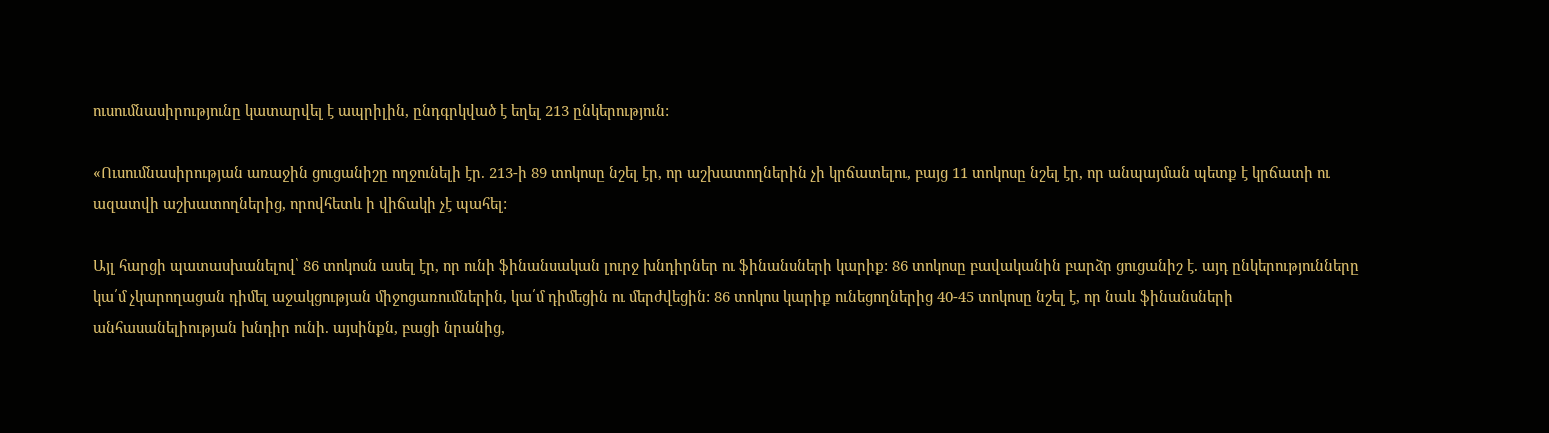ուսումնասիրությունը կատարվել է ապրիլին, ընդգրկված է եղել 213 ընկերություն:

«Ուսումնասիրության առաջին ցուցանիշը ողջունելի էր. 213-ի 89 տոկոսը նշել էր, որ աշխատողներին չի կրճատելու, բայց 11 տոկոսը նշել էր, որ անպայման պետք է կրճատի ու ազատվի աշխատողներից, որովհետև ի վիճակի չէ պահել:

Այլ հարցի պատասխանելով՝ 86 տոկոսն ասել էր, որ ունի ֆինանսական լուրջ խնդիրներ ու ֆինանսների կարիք: 86 տոկոսը բավականին բարձր ցուցանիշ է. այդ ընկերությունները կա՛մ չկարողացան դիմել աջակցության միջոցառումներին, կա՛մ դիմեցին ու մերժվեցին: 86 տոկոս կարիք ունեցողներից 40-45 տոկոսը նշել է, որ նաև ֆինանսների անհասանելիության խնդիր ունի. այսինքն, բացի նրանից,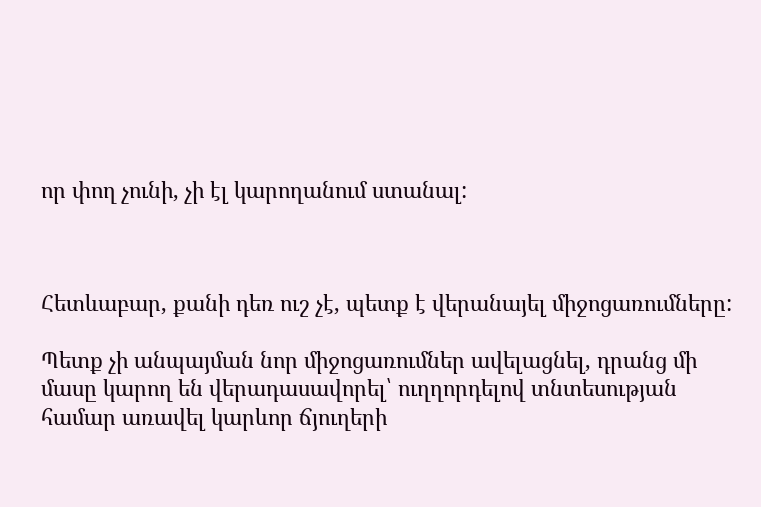որ փող չունի, չի էլ կարողանում ստանալ:



Հետևաբար, քանի դեռ ուշ չէ, պետք է վերանայել միջոցառումները:

Պետք չի անպայման նոր միջոցառումներ ավելացնել, դրանց մի մասը կարող են վերադասավորել՝ ուղղորդելով տնտեսության համար առավել կարևոր ճյուղերի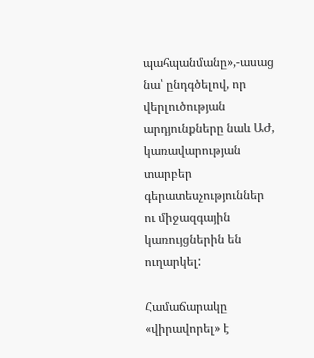պահպանմանը»,-ասաց նա՝ ընդգծելով, որ վերլուծության արդյունքները նաև ԱԺ, կառավարության տարբեր գերատեսչություններ ու միջազգային կառույցներին են ուղարկել:

Համաճարակը «վիրավորել» է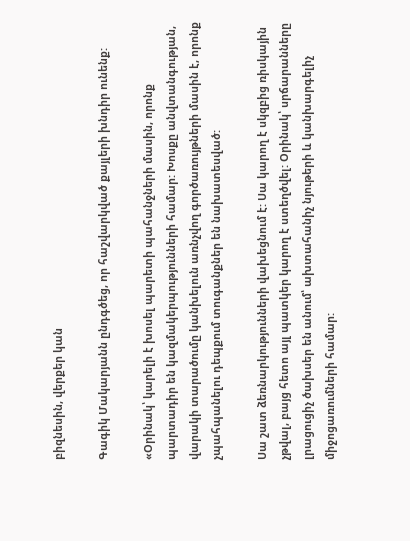բիզնեսին, վերքեր կան

Գագիկ Մակարյանն ընդգծեց, որ հաշվարկված քայլերի խնդիր ունենք:

«Օրինակ՝ կարելի է խոսել պարետի պահանջների մասին, որոնք պարտադիր են կազմակերպությունների համար: Խոսքը անվտանգության, վարակի տարածումը կանխելուն առնչվող գործառույթների մասին է, որոնք չպահպանելու դեպքում տուգանքներ են նախատեսված:

Սա շատ ձեռնարկությունների վախեցնում է: Սա կարող է սկզբից ռիսկային չթվալ, բայց հետո այլ պատկեր կարող է ստեղծվել: Օրինակ՝ սրճարանները լրացուցիչ ծախսեր են անում՝ ախտահանիչ նյութերի և կանխարգելիչ միջոցառումների համար: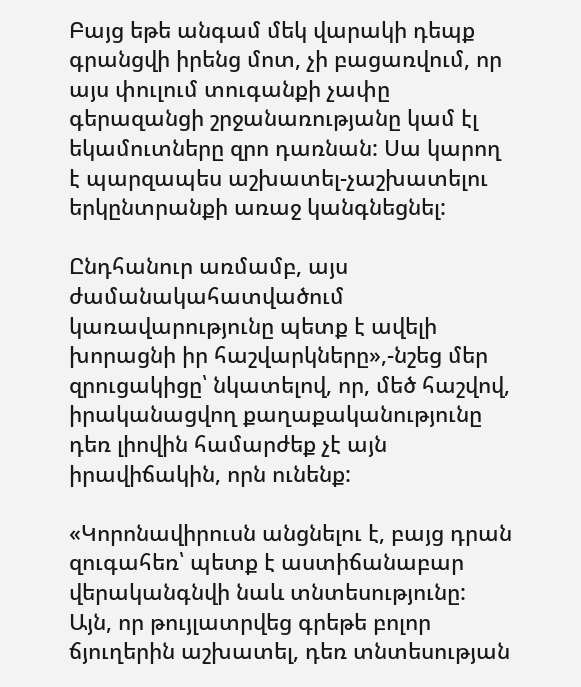Բայց եթե անգամ մեկ վարակի դեպք գրանցվի իրենց մոտ, չի բացառվում, որ այս փուլում տուգանքի չափը գերազանցի շրջանառությանը կամ էլ եկամուտները զրո դառնան: Սա կարող է պարզապես աշխատել-չաշխատելու երկընտրանքի առաջ կանգնեցնել:

Ընդհանուր առմամբ, այս ժամանակահատվածում կառավարությունը պետք է ավելի խորացնի իր հաշվարկները»,-նշեց մեր զրուցակիցը՝ նկատելով, որ, մեծ հաշվով, իրականացվող քաղաքականությունը դեռ լիովին համարժեք չէ այն իրավիճակին, որն ունենք:

«Կորոնավիրուսն անցնելու է, բայց դրան զուգահեռ՝ պետք է աստիճանաբար վերականգնվի նաև տնտեսությունը: Այն, որ թույլատրվեց գրեթե բոլոր ճյուղերին աշխատել, դեռ տնտեսության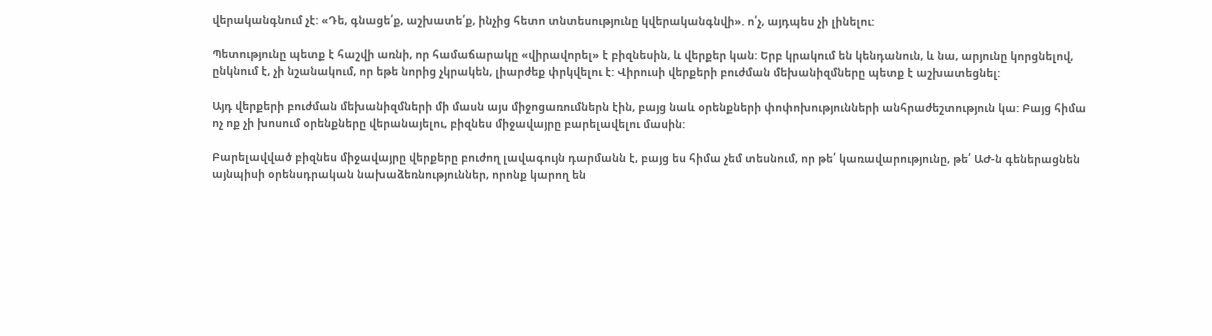վերականգնում չէ: «Դե, գնացե՛ք, աշխատե՛ք, ինչից հետո տնտեսությունը կվերականգնվի». ո՛չ, այդպես չի լինելու:

Պետությունը պետք է հաշվի առնի, որ համաճարակը «վիրավորել» է բիզնեսին, և վերքեր կան: Երբ կրակում են կենդանուն, և նա, արյունը կորցնելով, ընկնում է, չի նշանակում, որ եթե նորից չկրակեն, լիարժեք փրկվելու է: Վիրուսի վերքերի բուժման մեխանիզմները պետք է աշխատեցնել:

Այդ վերքերի բուժման մեխանիզմների մի մասն այս միջոցառումներն էին, բայց նաև օրենքների փոփոխությունների անհրաժեշտություն կա: Բայց հիմա ոչ ոք չի խոսում օրենքները վերանայելու, բիզնես միջավայրը բարելավելու մասին:

Բարելավված բիզնես միջավայրը վերքերը բուժող լավագույն դարմանն է, բայց ես հիմա չեմ տեսնում, որ թե՛ կառավարությունը, թե՛ ԱԺ-ն գեներացնեն այնպիսի օրենսդրական նախաձեռնություններ, որոնք կարող են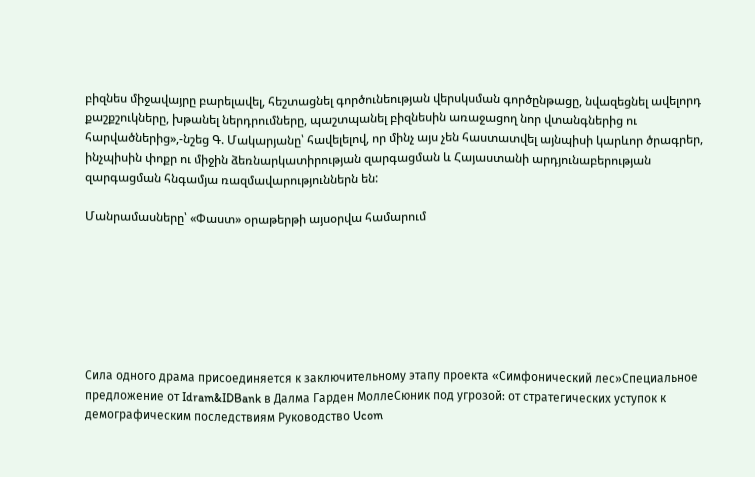բիզնես միջավայրը բարելավել, հեշտացնել գործունեության վերսկսման գործընթացը, նվազեցնել ավելորդ քաշքշուկները, խթանել ներդրումները, պաշտպանել բիզնեսին առաջացող նոր վտանգներից ու հարվածներից»,-նշեց Գ. Մակարյանը՝ հավելելով, որ մինչ այս չեն հաստատվել այնպիսի կարևոր ծրագրեր, ինչպիսին փոքր ու միջին ձեռնարկատիրության զարգացման և Հայաստանի արդյունաբերության զարգացման հնգամյա ռազմավարություններն են:

Մանրամասները՝ «Փաստ» օրաթերթի այսօրվա համարում







Сила одного драма присоединяется к заключительному этапу проекта «Симфонический лес»Специальное предложение от Idram&IDBank в Далма Гарден МоллеСюник под угрозой: от стратегических уступок к демографическим последствиям Руководство Ucom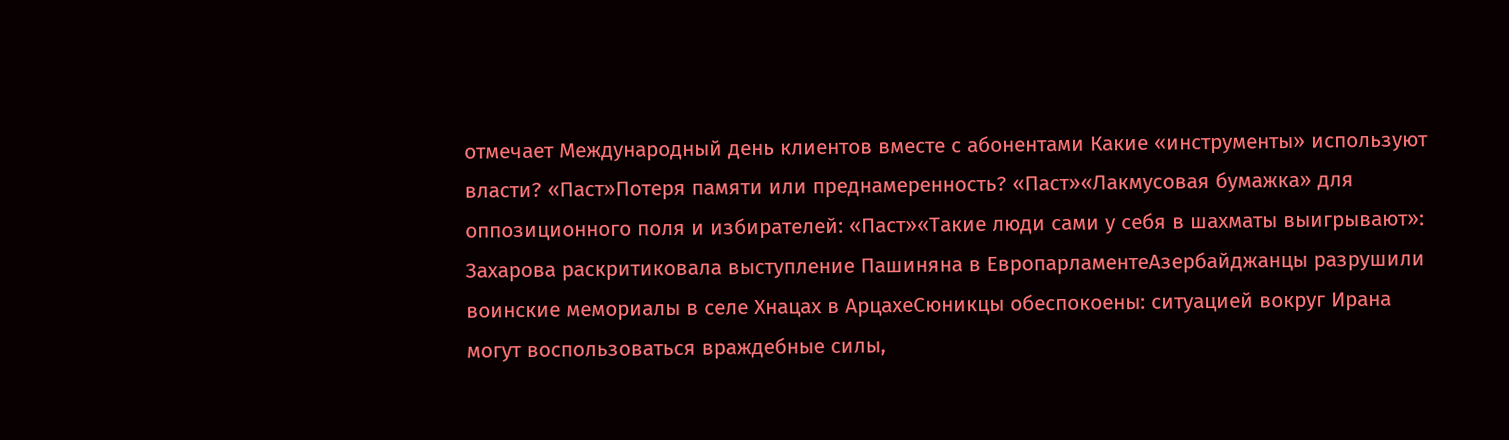отмечает Международный день клиентов вместе с абонентами Какие «инструменты» используют власти? «Паст»Потеря памяти или преднамеренность? «Паст»«Лакмусовая бумажка» для оппозиционного поля и избирателей: «Паст»«Такие люди сами у себя в шахматы выигрывают»: Захарова раскритиковала выступление Пашиняна в ЕвропарламентеАзербайджанцы разрушили воинские мемориалы в селе Хнацах в АрцахеСюникцы обеспокоены: ситуацией вокруг Ирана могут воспользоваться враждебные силы,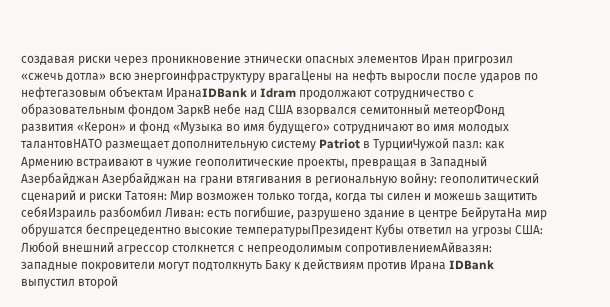создавая риски через проникновение этнически опасных элементов Иран пригрозил «сжечь дотла» всю энергоинфраструктуру врагаЦены на нефть выросли после ударов по нефтегазовым объектам ИранаIDBank и Idram продолжают сотрудничество с образовательным фондом ЗаркВ небе над США взорвался семитонный метеорФонд развития «Керон» и фонд «Музыка во имя будущего» сотрудничают во имя молодых талантовНАТО размещает дополнительную систему Patriot в ТурцииЧужой пазл: как Армению встраивают в чужие геополитические проекты, превращая в Западный Азербайджан Азербайджан на грани втягивания в региональную войну: геополитический сценарий и риски Татоян: Мир возможен только тогда, когда ты силен и можешь защитить себяИзраиль разбомбил Ливан: есть погибшие, разрушено здание в центре БейрутаНа мир обрушатся беспрецедентно высокие температурыПрезидент Кубы ответил на угрозы США: Любой внешний агрессор столкнется с непреодолимым сопротивлениемАйвазян: западные покровители могут подтолкнуть Баку к действиям против Ирана IDBank выпустил второй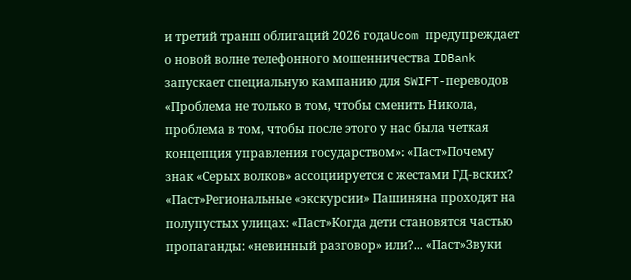и третий транш облигаций 2026 годаUcom предупреждает о новой волне телефонного мошенничества IDBank запускает специальную кампанию для SWIFT-переводов «Проблема не только в том, чтобы сменить Никола, проблема в том, чтобы после этого у нас была четкая концепция управления государством»։ «Паст»Почему знак «Серых волков» ассоциируется с жестами ГД-вских? «Паст»Региональные «экскурсии» Пашиняна проходят на полупустых улицах: «Паст»Когда дети становятся частью пропаганды: «невинный разговор» или?... «Паст»Звуки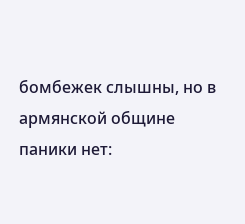бомбежек слышны, но в армянской общине паники нет: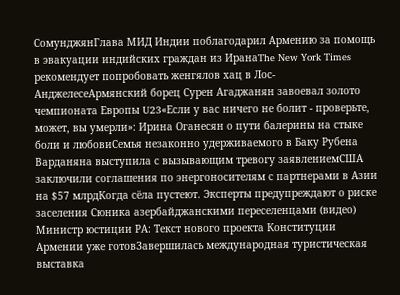СомунджянГлава МИД Индии поблагодарил Армению за помощь в эвакуации индийских граждан из ИранаThe New York Times рекомендует попробовать женгялов хац в Лос-АнджелесеАрмянский борец Сурен Агаджанян завоевал золото чемпионата Европы U23«Если у вас ничего не болит - проверьте, может, вы умерли»: Ирина Оганесян о пути балерины на стыке боли и любовиСемья незаконно удерживаемого в Баку Рубена Варданяна выступила с вызывающим тревогу заявлениемСША заключили соглашения по энергоносителям с партнерами в Азии на $57 млрдКогда сёла пустеют. Эксперты предупреждают о риске заселения Сюника азербайджанскими переселенцами (видео) Министр юстиции РА: Текст нового проекта Конституции Армении уже готовЗавершилась международная туристическая выставка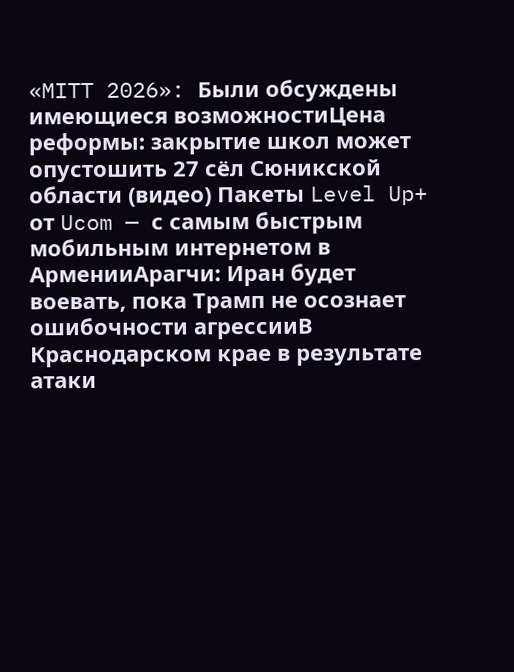«MITT 2026»: Были обсуждены имеющиеся возможностиЦена реформы: закрытие школ может опустошить 27 сёл Сюникской области (видео) Пакеты Level Up+ от Ucom — с самым быстрым мобильным интернетом в АрменииАрагчи: Иран будет воевать, пока Трамп не осознает ошибочности агрессииВ Краснодарском крае в результате атаки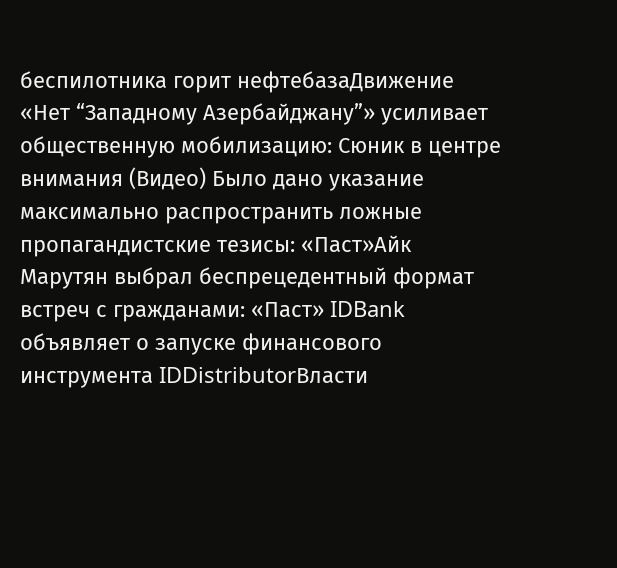беспилотника горит нефтебазаДвижение «Нет “Западному Азербайджану”» усиливает общественную мобилизацию: Сюник в центре внимания (Видео) Было дано указание максимально распространить ложные пропагандистские тезисы: «Паст»Айк Марутян выбрал беспрецедентный формат встреч с гражданами: «Паст» IDBank объявляет о запуске финансового инструмента IDDistributorВласти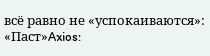всё равно не «успокаиваются»: «Паст»Axios: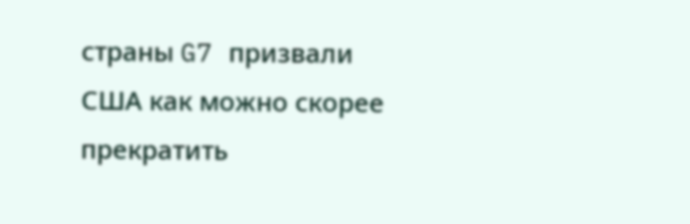страны G7 призвали США как можно скорее прекратить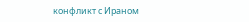конфликт с Ираном